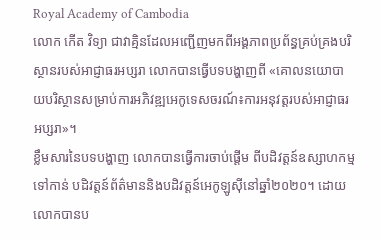Royal Academy of Cambodia
លោក កើត វិទ្យា ជាវាគ្មិនដែលអញ្ជើញមកពីអង្គភាពប្រព័ន្ធគ្រប់គ្រងបរិស្ថានរបស់អាជ្ញាធរអប្សរា លោកបានធ្វើបទបង្ហាញពី «គោលនយោបាយបរិស្ថានសម្រាប់ការអភិវឌ្ឍអេកូទេសចរណ៍៖ការអនុវត្តរបស់អាជ្ញាធរអប្សរា»។
ខ្លឹមសារនៃបទបង្ហាញ លោកបានធ្វើការចាប់ផ្តើម ពីបដិវត្តន៍ឧស្សាហកម្មទៅកាន់ បដិវត្តន៍ព័ត៌មាននិងបដិវត្តន៍អេកូឡូស៊ីនៅឆ្នាំ២០២០។ ដោយលោកបានប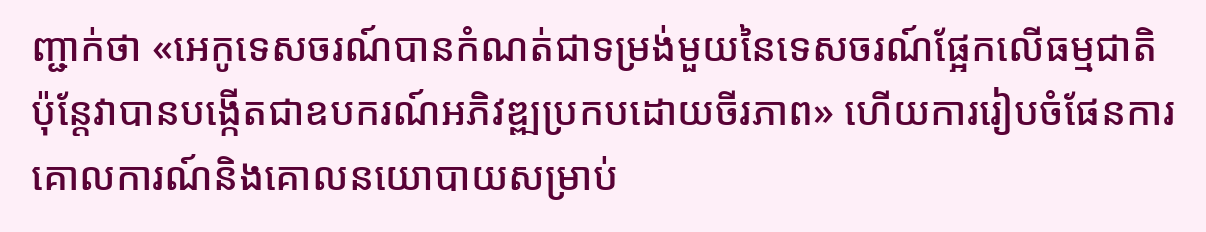ញ្ជាក់ថា «អេកូទេសចរណ៍បានកំណត់ជាទម្រង់មួយនៃទេសចរណ៍ផ្អែកលើធម្មជាតិប៉ុន្តែវាបានបង្កើតជាឧបករណ៍អភិវឌ្ឍប្រកបដោយចីរភាព» ហើយការរៀបចំផែនការ គោលការណ៍និងគោលនយោបាយសម្រាប់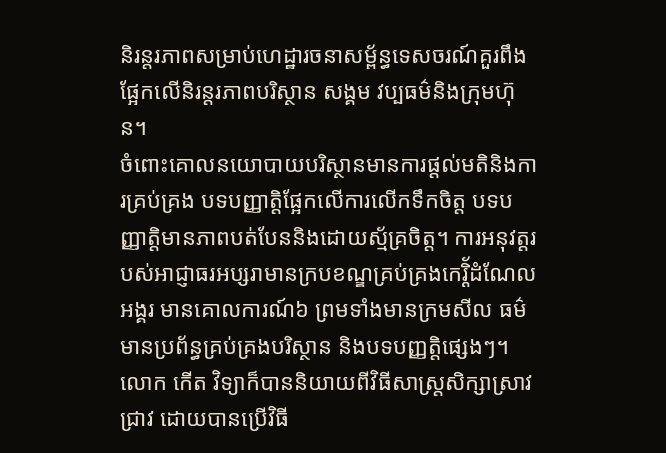និរន្តរភាពសម្រាប់ហេដ្ឋារចនាសម្ព័ន្ធទេសចរណ៍គួរពឹងផ្អែកលើនិរន្តរភាពបរិស្ថាន សង្គម វប្បធម៌និងក្រុមហ៊ុន។
ចំពោះគោលនយោបាយបរិស្ថានមានការផ្តល់មតិនិងការគ្រប់គ្រង បទបញ្ញាត្តិផ្អែកលើការលើកទឹកចិត្ត បទបញ្ញាត្តិមានភាពបត់បែននិងដោយស្ម័គ្រចិត្ត។ ការអនុវត្តរបស់អាជ្ញាធរអប្សរាមានក្របខណ្ឌគ្រប់គ្រងកេរ្តិ័ដំណែលអង្គរ មានគោលការណ៍៦ ព្រមទាំងមានក្រមសីល ធម៌ មានប្រព័ន្ធគ្រប់គ្រងបរិស្ថាន និងបទបញ្ញត្តិផ្សេងៗ។
លោក កើត វិទ្យាក៏បាននិយាយពីវិធីសាស្រ្តសិក្សាស្រាវជ្រាវ ដោយបានប្រើវិធី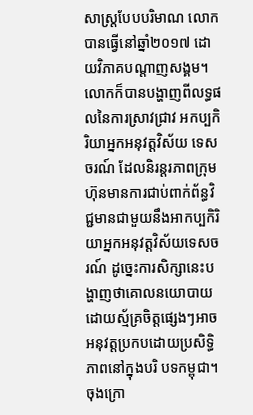សាស្រ្តបែបបរិមាណ លោកបានធ្វើនៅឆ្នាំ២០១៧ ដោយវិភាគបណ្តាញសង្គម។ លោកក៏បានបង្ហាញពីលទ្ធផលនៃការស្រាវជ្រាវ អកប្បកិរិយាអ្នកអនុវត្តវិស័យ ទេសចរណ៍ ដែលនិរន្តរភាពក្រុមហ៊ុនមានការជាប់ពាក់ព័ន្ធវិជ្ជមានជាមួយនឹងអាកប្បកិរិយាអ្នកអនុវត្តវិស័យទេសចរណ៍ ដូច្នេះការសិក្សានេះបង្ហាញថាគោលនយោបាយដោយស្ម័គ្រចិត្តផ្សេងៗអាចអនុវត្តប្រកបដោយប្រសិទ្ធិភាពនៅក្នុងបរិ បទកម្ពុជា។
ចុងក្រោ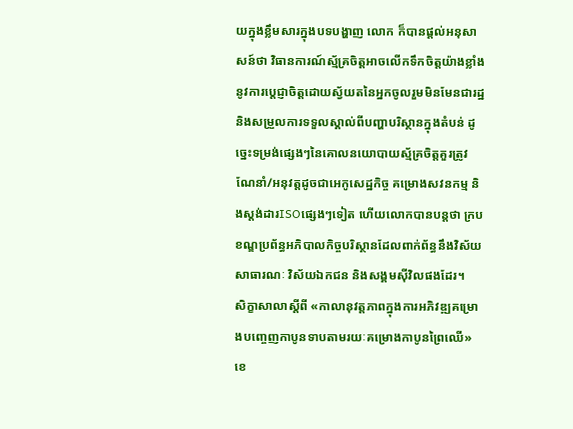យក្នុងខ្លឹមសារក្នុងបទបង្ហាញ លោក ក៏បានផ្តល់អនុសាសន៍ថា វិធានការណ៍ស្ម័គ្រចិត្តអាចលើកទឹកចិត្តយ៉ាងខ្លាំងនូវការប្តេជ្ញាចិត្តដោយស្វ័យតនៃអ្នកចូលរួមមិនមែនជារដ្ឋនិងសម្រួលការទទួលស្គាល់ពីបញ្ហាបរិស្ថានក្នុងតំបន់ ដូច្នេះទម្រង់ផ្សេងៗនៃគោលនយោបាយស្ម័គ្រចិត្តគួរត្រូវណែនាំ/អនុវត្តដូចជាអេកូសេដ្ឋកិច្ច គម្រោងសវនកម្ម និងស្តង់ដារISOផ្សេងៗទៀត ហើយលោកបានបន្តថា ក្របខណ្ឌប្រព័ន្ធអភិបាលកិច្ចបរិស្ថានដែលពាក់ព័ន្ធនឹងវិស័យសាធារណៈ វិស័យឯកជន និងសង្គមស៊ីវិលផងដែរ។
សិក្ខាសាលាស្តីពី «កាលានុវត្តភាពក្នុងការអភិវឌ្ឍគម្រោងបញ្ចេញកាបូនទាបតាមរយៈគម្រោងកាបូនព្រៃឈើ»
ខេ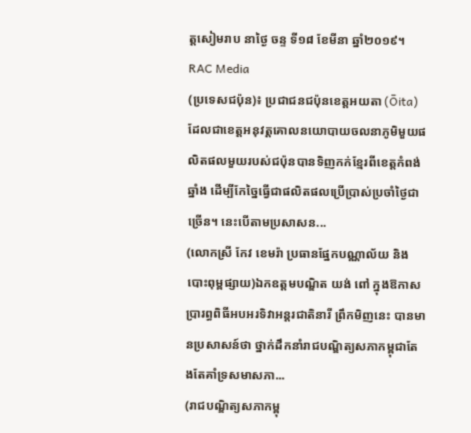ត្តសៀមរាប នាថ្ងៃ ចន្ទ ទី១៨ ខែមីនា ឆ្នាំ២០១៩។
RAC Media
(ប្រទេសជប៉ុន)៖ ប្រជាជនជប៉ុនខេត្តអយតា (Ōita) ដែលជាខេត្តអនុវត្តគោលនយោបាយចលនាភូមិមួយផលិតផលមួយរបស់ជប៉ុនបានទិញកក់ខ្មែរពីខេត្តកំពង់ឆ្នាំង ដើម្បីកែច្នៃធ្វើជាផលិតផលប្រើប្រាស់ប្រចាំថ្ងៃជាច្រើន។ នេះបើតាមប្រសាសន...
(លោកស្រី កែវ ខេមរ៉ា ប្រធានផ្នែកបណ្ណាល័យ និងបោះពុម្ពផ្សាយ)ឯកឧត្តមបណ្ឌិត យង់ ពៅ ក្នុងឱកាសប្រារព្ធពិធីអបអរទិវាអន្តរជាតិនារី ព្រឹកមិញនេះ បានមានប្រសាសន៍ថា ថ្នាក់ដឹកនាំរាជបណ្ឌិត្យសភាកម្ពុជាតែងតែគាំទ្រសមាសភា...
(រាជបណ្ឌិត្យសភាកម្ពុ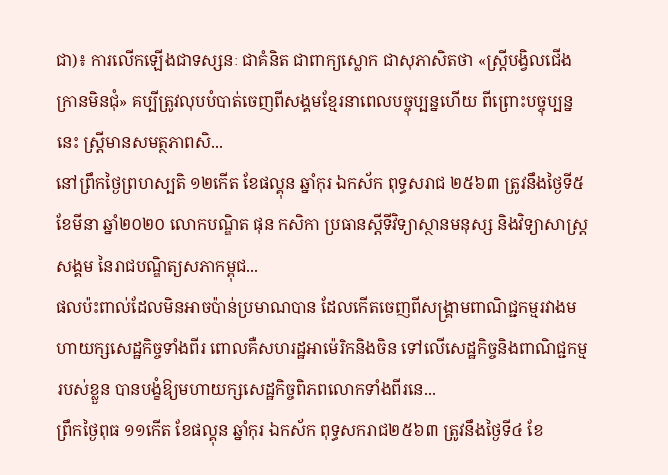ជា)៖ ការលើកឡើងជាទស្សនៈ ជាគំនិត ជាពាក្យស្លោក ជាសុភាសិតថា «ស្ត្រីបង្វិលជើងក្រានមិនជុំ» គប្បីត្រូវលុបបំបាត់ចេញពីសង្គមខ្មែរនាពេលបច្ចុប្បន្នហើយ ពីព្រោះបច្ចុប្បន្ននេះ ស្ត្រីមានសមត្ថភាពសិ...
នៅព្រឹកថ្ងៃព្រហស្បតិ ១២កើត ខែផល្គុន ឆ្នាំកុរ ឯកស័ក ពុទ្ធសរាជ ២៥៦៣ ត្រូវនឹងថ្ងៃទី៥ ខែមីនា ឆ្នាំ២០២០ លោកបណ្ឌិត ផុន កសិកា ប្រធានស្ដីទីវិទ្យាស្ថានមនុស្ស និងវិទ្យាសាស្ត្រសង្គម នៃរាជបណ្ឌិត្យសភាកម្ពុជ...
ផលប៉ះពាល់ដែលមិនអាចប៉ាន់ប្រមាណបាន ដែលកើតចេញពីសង្គ្រាមពាណិជ្ជកម្មរវាងមហាយក្សសេដ្ឋកិច្ចទាំងពីរ ពោលគឺសហរដ្ឋអាម៉េរិកនិងចិន ទៅលើសេដ្ឋកិច្ចនិងពាណិជ្ជកម្មរបស់ខ្លួន បានបង្ខំឱ្យមហាយក្សសេដ្ឋកិច្ចពិភពលោកទាំងពីរនេ...
ព្រឹកថ្ងៃពុធ ១១កើត ខែផល្គុន ឆ្នាំកុរ ឯកស័ក ពុទ្ធសករាជ២៥៦៣ ត្រូវនឹងថ្ងៃទី៤ ខែ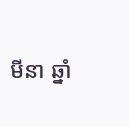មីនា ឆ្នាំ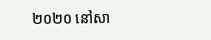២០២០ នៅសា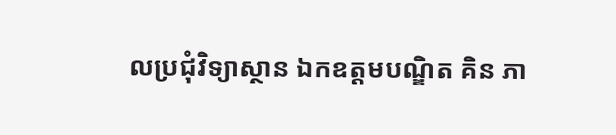លប្រជុំវិទ្យាស្ថាន ឯកឧត្តមបណ្ឌិត គិន ភា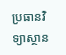ប្រធានវិទ្យាស្ថាន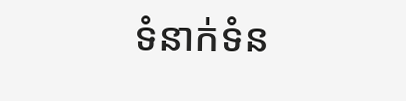ទំនាក់ទំន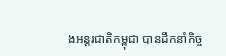ងអន្តរជាតិកម្ពុជា បានដឹកនាំកិច្ច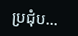ប្រជុំប...